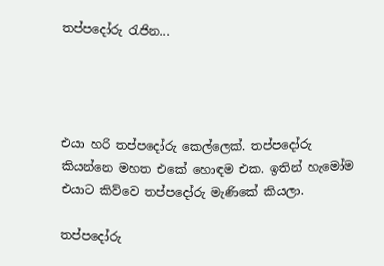තප්පදෝරු රැජින...




එයා හරි තප්පදෝරු කෙල්ලෙක්. තප්පදෝරු කියන්නෙ මහත එකේ හොඳම එක. ඉතින් හැමෝම එයාට කිව්වෙ තප්පදෝරු මැණිකේ කියලා.

තප්පදෝරු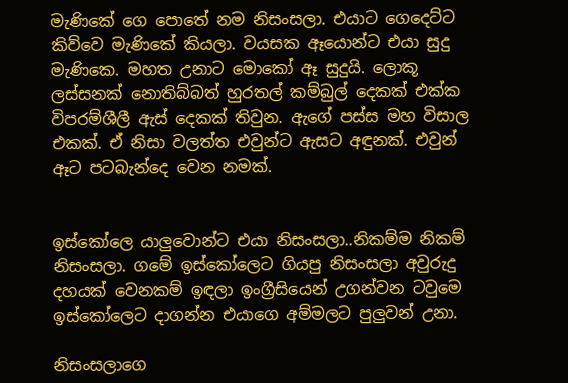මැණිකේ ගෙ පොතේ නම නිසංසලා. එයාට ගෙදෙට්ට කිව්වෙ මැණිකේ කියලා. වයසක ඈයොන්ට එයා සුදු මැණිකෙ. මහත උනාට මොකෝ ඈ සුදුයි. ලොකූ ලස්සනක් නොතිබ්බත් හුරතල් කම්බුල් දෙකක් එක්ක විපරම්ශීලී ඇස් දෙකක් තිවුන. ඇගේ පස්ස මහ විසාල එකක්. ඒ නිසා වලත්ත එවුන්ට ඇසට අඳුනක්. එවුන් ඈට පටබැන්දෙ වෙන නමක්.


ඉස්කෝලෙ යාලුවොන්ට එයා නිසංසලා..නිකම්ම නිකම් නිසංසලා. ගමේ ඉස්කෝලෙට ගියපු නිසංසලා අවුරුදු දහයක් වෙනකම් ඉඳලා ඉංග්‍රීසියෙන් උගන්වන ටවුමෙ ඉස්කෝලෙට දාගන්න එයාගෙ අම්මලට පුලුවන් උනා.

නිසංසලාගෙ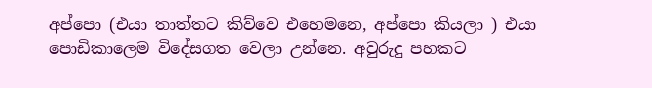අප්පො (එයා තාත්තට කිව්වෙ එහෙමනෙ, අප්පො කියලා ) එයා පොඩිකාලෙම විදේසගත වෙලා උන්නෙ. අවුරුදු පහකට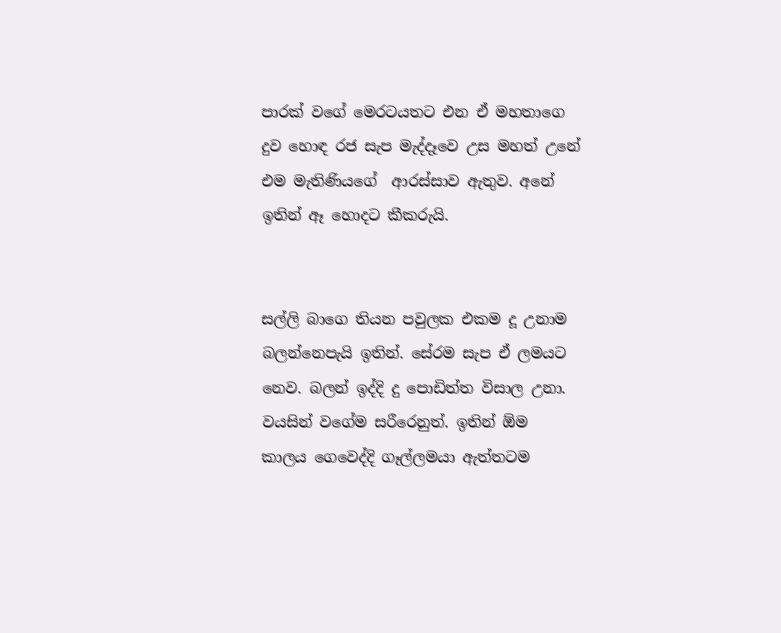පාරක් වගේ මෙරටයතට එන ඒ මහතාගෙ දුව හොඳ රජ සැප මැද්දෑවෙ උස මහත් උනේ එම මැතිණියගේ  ආරස්සාව ඇතුව. අනේ ඉතින් ඈ හොදට කීකරුයි.


සල්ලි බාගෙ තියන පවුලක එකම දූ උනාම බලන්නෙපැයි ඉතින්. සේරම සැප ඒ ලමයට නෙව. බලන් ඉද්දි දු පොඩිත්ත විසාල උනා. වයසින් වගේම සරීරෙනුත්. ඉතින් ඕම කාලය ගෙවෙද්දි ගෑල්ලමයා ඇත්තටම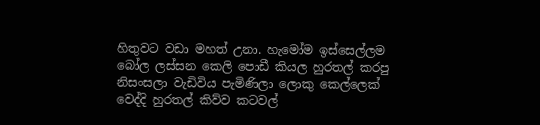හිතුවට වඩා මහත් උනා. හැමෝම ඉස්සෙල්ලම බෝල ලස්සන කෙලි පොඩී කියල හුරතල් කරපු නිසංසලා වැඩිවිය පැමිණිලා ලොකු කෙල්ලෙක් වෙද්දි හුරතල් කිව්ව කටවල්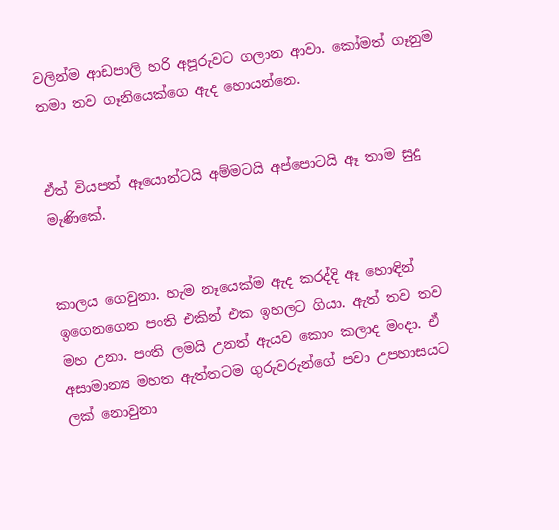වලින්ම ආඩපාලි හරි අපූරුවට ගලාන ආවා. කෝමත් ගෑනුම තමා තව ගෑනියෙක්ගෙ ඇද හොයන්නෙ.


ඒත් වියපත් ඈයොන්ටයි අම්මටයි අප්පොටයි ඈ තාම සුදු මැණිකේ.


කාලය ගෙවුනා. හැම නෑයෙක්ම ඇද කරද්දි ඈ හොඳින් ඉගෙනගෙන පංති එකින් එක ඉහලට ගියා. ඇත් තව තව මහ උනා. පංති ලමයි උනත් ඇයව කොං කලාද මංදා. ඒ අසාමාන්‍ය මහත ඇත්තටම ගුරුවරුන්ගේ පවා උපහාසයට ලක් නොවුනා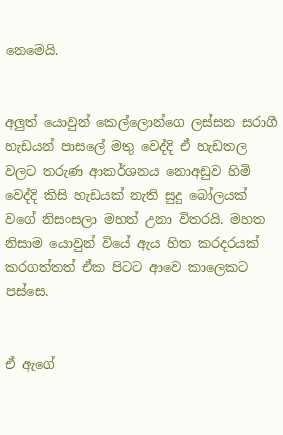නෙමෙයි.


අලුත් යොවුන් කෙල්ලොන්ගෙ ලස්සන සරාගී හැඩයන් පාසලේ මතු වෙද්දි ඒ හැඩතල වලට තරුණ ආකර්ශනය නොඅඩුව හිමි වෙද්දි කිසි හැඩයක් නැති සුදු බෝලයක් වගේ නිසංසලා මහත් උනා විතරයි. මහත නිසාම යොවුන් වියේ ඇය හිත කරදරයක් කරගත්තත් ඒක පිටට ආවෙ කාලෙකට පස්සෙ.


ඒ ඇගේ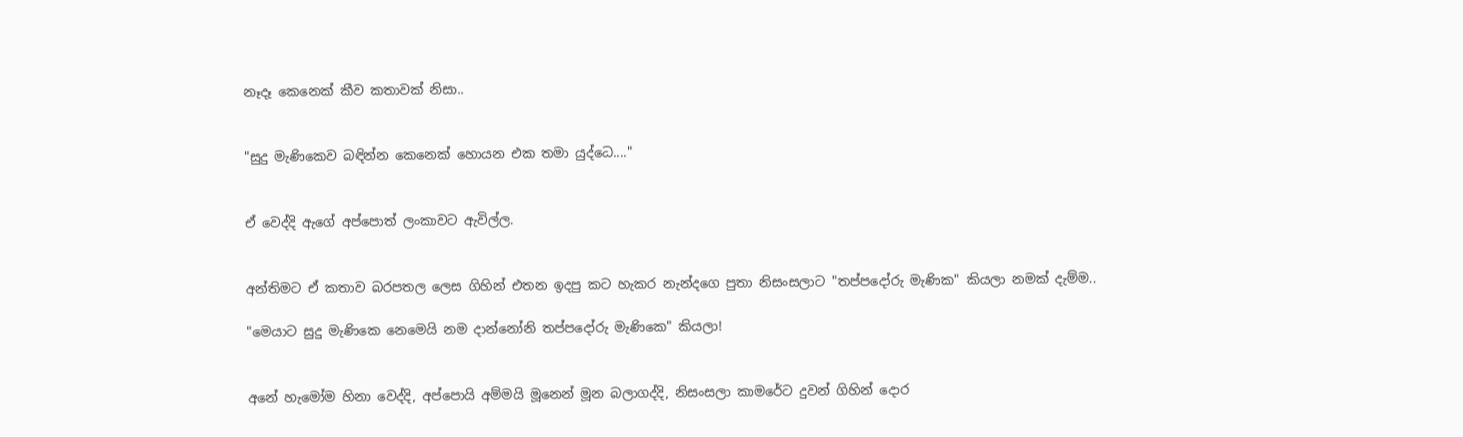නෑදෑ කෙනෙක් කීව කතාවක් නිසා..


"සුදු මැණිකෙව බඳින්න කෙනෙක් හොයන එක තමා යුද්ධෙ...."


ඒ වෙද්දි ඇගේ අප්පොත් ලංකාවට ඇවිල්ල.


අන්තිමට ඒ කතාව බරපතල ලෙස ගිහින් එතන ඉදපු කට හැකර නැන්දගෙ පුතා නිසංසලාට "තප්පදෝරු මැණික" කියලා නමක් දැම්ම..

"මෙයාට සුදු මැණිකෙ නෙමෙයි නම දාන්නෝනි තප්පදෝරු මැණිකෙ" කියලා!


අනේ හැමෝම හිනා වෙද්දි, අප්පොයි අම්මයි මූනෙන් මූන බලාගද්දි, නිසංසලා කාමරේට දුවන් ගිහින් දොර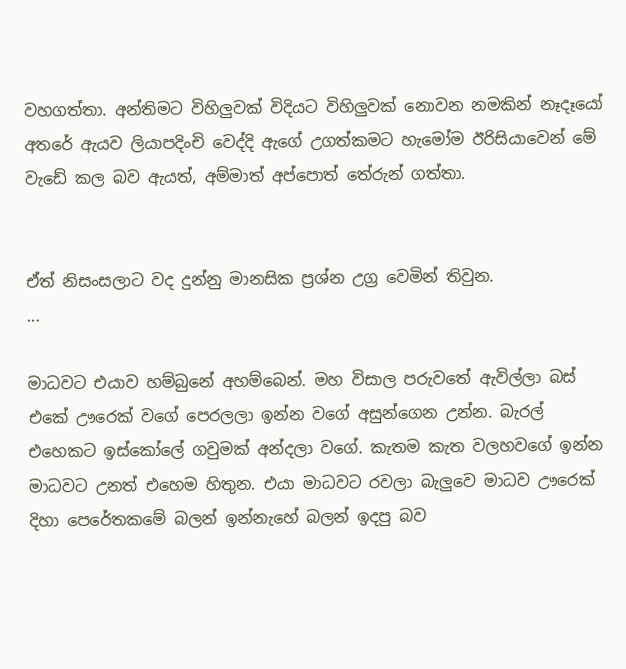වහගත්තා. අන්තිමට විහිලුවක් විදියට විහිලුවක් නොවන නමකින් නෑදෑයෝ අතරේ ඇයව ලියාපදිංචි වෙද්දි ඇගේ උගත්කමට හැමෝම ඊරිසියාවෙන් මේ වැඩේ කල බව ඇයත්, අම්මාත් අප්පොත් තේරුන් ගත්තා.


ඒත් නිසංසලාට වද දුන්නු මානසික ප්‍රශ්න උග්‍ර වෙමින් තිවුන.
...

මාධවට එයාව හම්බුනේ අහම්බෙන්. මහ විසාල පරුවතේ ඇවිල්ලා බස් එකේ ඌරෙක් වගේ පෙරලලා ඉන්න වගේ අසුන්ගෙන උන්න. බැරල් එහෙකට ඉස්කෝලේ ගවුමක් අන්දලා වගේ. කැතම කැත වලහවගේ ඉන්න මාධවට උනත් එහෙම හිතුන. එයා මාධවට රවලා බැලුවෙ මාධව ඌරෙක් දිහා පෙරේතකමේ බලන් ඉන්නැහේ බලන් ඉදපු බව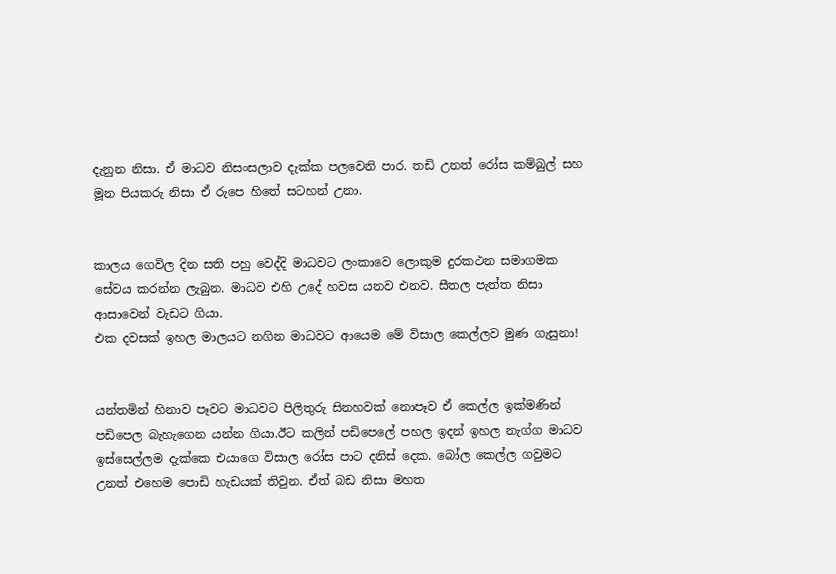දැනුන නිසා. ඒ මාධව නිසංසලාව දැක්ක පලවෙනි පාර. තඩි උනත් රෝස කම්බුල් සහ මූන පියකරු නිසා ඒ රුපෙ හිතේ සටහන් උනා.


කාලය ගෙවිල දින සති පහු වෙද්දි මාධවට ලංකාවෙ ලොකුම දුරකථන සමාගමක සේවය කරන්න ලැබුන. මාධව එහි උදේ හවස යනව එනව. සීතල පැත්ත නිසා ආසාවෙන් වැඩට ගියා.
එක දවසක් ඉහල මාලයට නගින මාධවට ආයෙම මේ විසාල කෙල්ලව මුණ ගැසුනා!


යන්තමින් හිනාව පෑවට මාධවට පිලිතුරු සිනහවක් නොපෑව ඒ කෙල්ල ඉක්මණින් පඩිපෙල බැහැගෙන යන්න ගියා.ඊට කලින් පඩිපෙලේ පහල ඉදන් ඉහල නැග්ග මාධව ඉස්සෙල්ලම දැක්කෙ එයාගෙ විසාල රෝස පාට දනිස් දෙක. බෝල කෙල්ල ගවුමට උනත් එහෙම පොඩි හැඩයක් තිවුන. ඒත් බඩ නිසා මහත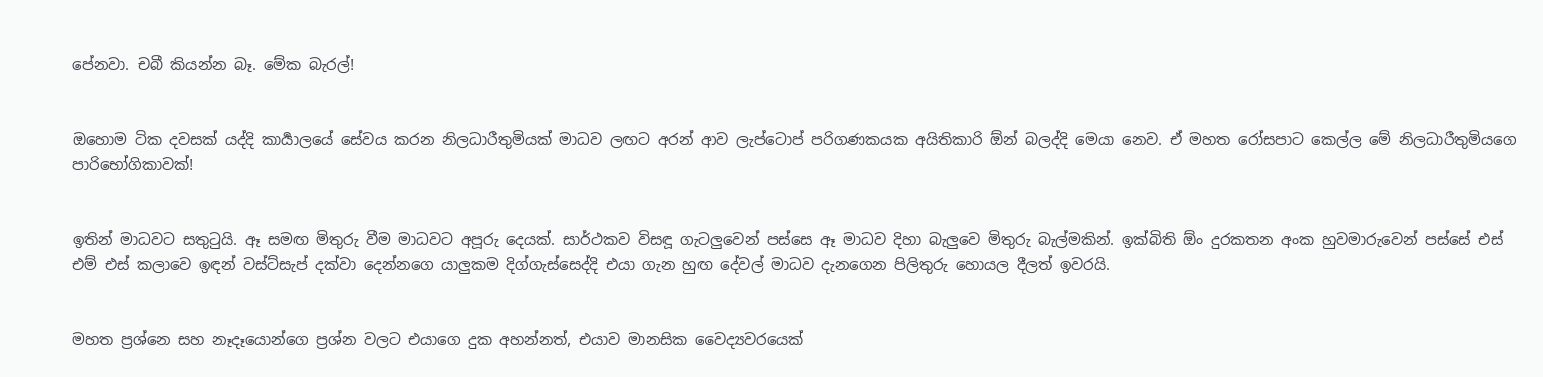පේනවා. චබී කියන්න බෑ. මේක බැරල්!


ඔහොම ටික දවසක් යද්දි කාර්‍යාලයේ සේවය කරන නිලධාරීතුමියක් මාධව ලඟට අරන් ආව ලැප්ටොප් පරිගණකයක අයිතිකාරි ඕන් බලද්දි මෙයා නෙව. ඒ මහත රෝසපාට කෙල්ල මේ නිලධාරීතුමියගෙ පාරිභෝගිකාවක්!


ඉතින් මාධවට සතුටුයි. ඈ සමඟ මිතුරු වීම මාධවට අපූරු දෙයක්. සාර්ථකව විසඳූ ගැටලුවෙන් පස්සෙ ඈ මාධව දිහා බැලුවෙ මිතුරු බැල්මකින්. ඉක්බිති ඕං දුරකතන අංක හුවමාරුවෙන් පස්සේ එස් එම් එස් කලාවෙ ඉඳන් වස්ට්සැප් දක්වා දෙන්නගෙ යාලුකම දිග්ගැස්සෙද්දි එයා ගැන හුඟ දේවල් මාධව දැනගෙන පිලිතුරු හොයල දීලත් ඉවරයි.


මහත ප්‍රශ්නෙ සහ නෑදෑයොන්ගෙ ප්‍රශ්න වලට එයාගෙ දුක අහන්නත්, එයාව මානසික වෛද්‍යවරයෙක්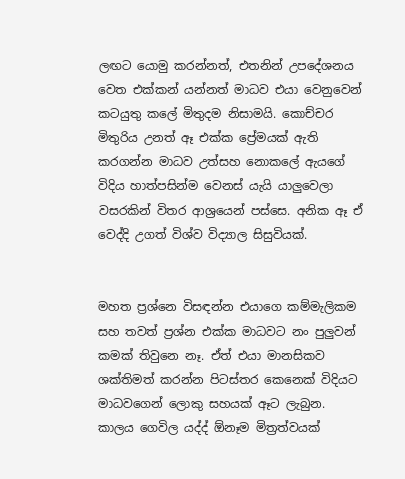ලඟට යොමු කරන්නත්, එතනින් උපදේශනය වෙත එක්කන් යන්නත් මාධව එයා වෙනුවෙන් කටයුතු කලේ මිතුදම නිසාමයි. කොච්චර මිතුරිය උනත් ඈ එක්ක ප්‍රේමයක් ඇති කරගන්න මාධව උත්සහ නොකලේ ඇයගේ විදිය හාත්පසින්ම වෙනස් යැයි යාලුවෙලා වසරකින් විතර ආශ්‍රයෙන් පස්සෙ. අනික ඈ ඒ වෙද්දි උගත් විශ්ව විද්‍යාල සිසුවියක්.


මහත ප්‍රශ්නෙ විසඳන්න එයාගෙ කම්මැලිකම සහ තවත් ප්‍රශ්න එක්ක මාධවට නං පුලුවන් කමක් තිවුනෙ නෑ. ඒත් එයා මානසිකව ශක්තිමත් කරන්න පිටස්තර කෙනෙක් විදියට මාධවගෙන් ලොකු සහයක් ඈට ලැබුන. කාලය ගෙවිල යද්ද් ඕනෑම මිත්‍රත්වයක්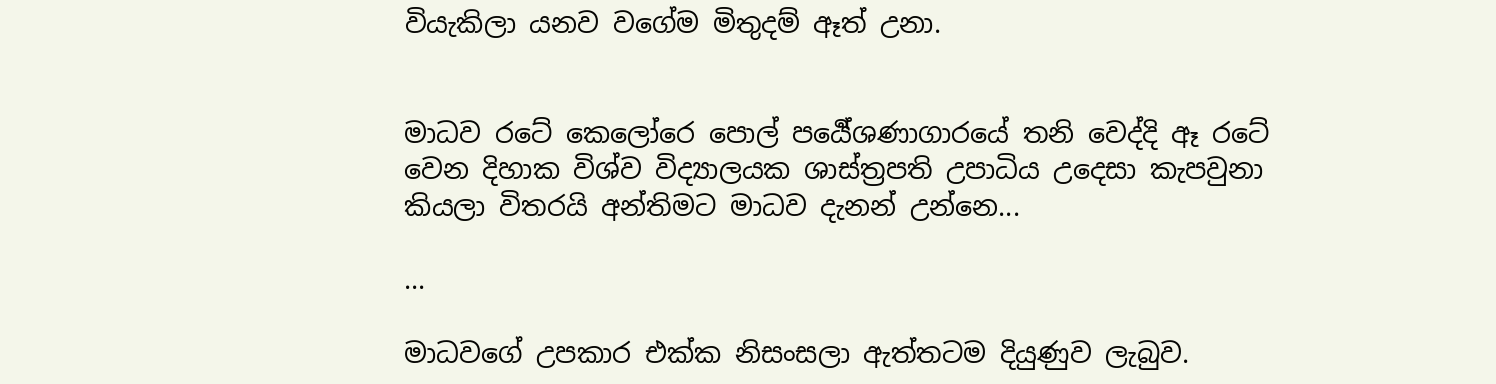වියැකිලා යනව වගේම මිතුදම් ඈත් උනා.


මාධව රටේ කෙලෝරෙ පොල් පර්‍යේශණාගාරයේ තනි වෙද්දි ඈ රටේ වෙන දිහාක විශ්ව විද්‍යාලයක ශාස්ත්‍රපති උපාධිය උදෙසා කැපවුනා කියලා විතරයි අන්තිමට මාධව දැනන් උන්නෙ...

...

මාධවගේ උපකාර එක්ක නිසංසලා ඇත්තටම දියුණුව ලැබුව.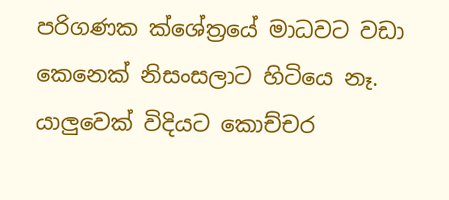පරිගණක ක්ශේත්‍රයේ මාධවට වඩා කෙනෙක් නිසංසලාට හිටියෙ නෑ. යාලුවෙක් විදියට කොච්චර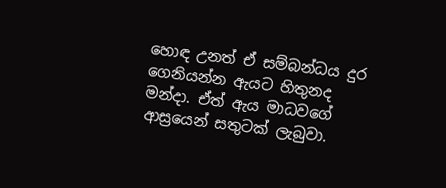හොඳ උනත් ඒ සම්බන්ධය දුර ගෙනියන්න ඇයට හිතුනද මන්දා. ඒත් ඇය මාධවගේ ආස්‍රයෙන් සතුටක් ලැබුවා.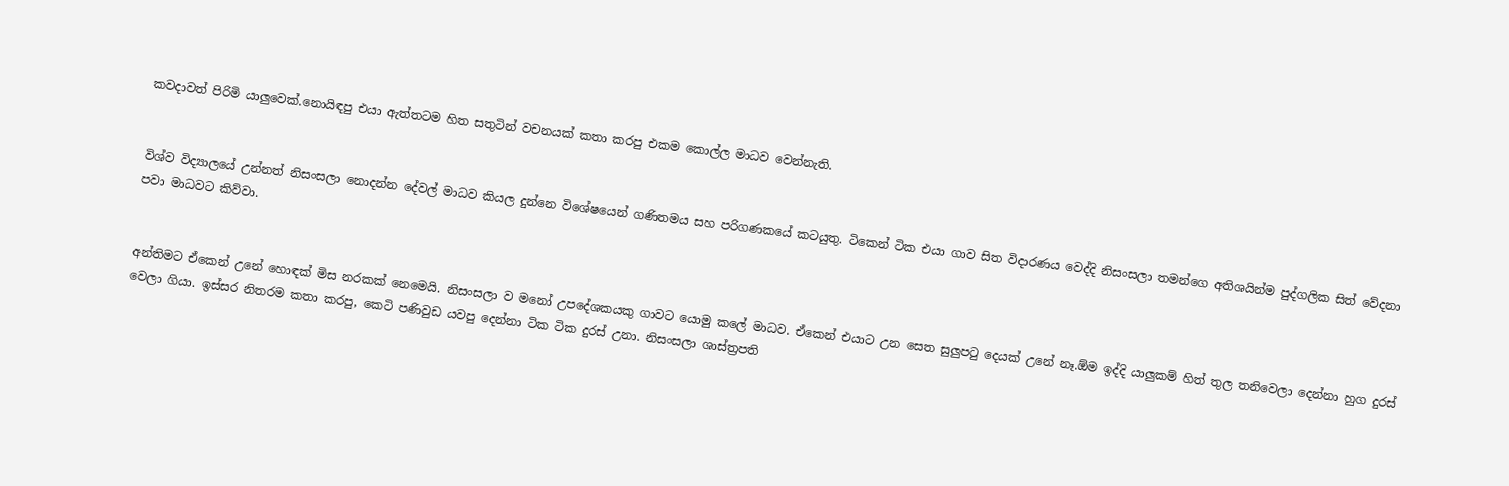කවදාවත් පිරිමි යාලුවෙක්.නොයිඳපු එයා ඇත්තටම හිත සතුටින් වචනයක් කතා කරපු එකම කොල්ල මාධව වෙන්නැති.


විශ්ව විද්‍යාලයේ උන්නත් නිසංසලා නොදන්න දේවල් මාධව කියල දුන්නෙ විශේෂයෙන් ගණිතමය සහ පරිගණකයේ කටයුතු. ටිකෙන් ටික එයා ගාව සිත විදාරණය වෙද්දි නිසංසලා තමන්ගෙ අතිශයින්ම පුද්ගලික සිත් වේදනා පවා මාධවට කිව්වා.


අන්තිමට ඒකෙන් උනේ හොඳක් මිස නරකක් නෙමෙයි. නිසංසලා ව මනෝ උපදේශකයකු ගාවට යොමු කලේ මාධව. ඒකෙන් එයාට උන සෙත සුලුපටු දෙයක් උනේ නෑ.ඕම ඉද්දි යාලුකම් හිත් තුල තනිවෙලා දෙන්නා හුග දුරස් වෙලා ගියා. ඉස්සර නිතරම කතා කරපු, කෙටි පණිවුඩ යවපු දෙන්නා ටික ටික දුරස් උනා. නිසංසලා ශාස්ත්‍රපති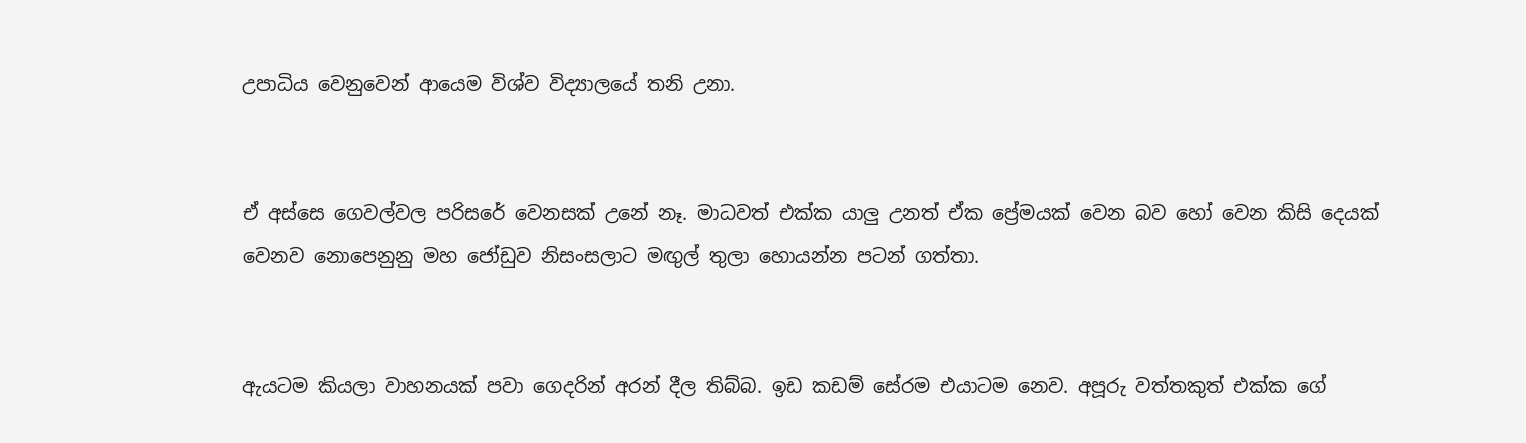උපාධිය වෙනුවෙන් ආයෙම විශ්ව විද්‍යාලයේ තනි උනා.


ඒ අස්සෙ ගෙවල්වල පරිසරේ වෙනසක් උනේ නෑ. මාධවත් එක්ක යාලු උනත් ඒක ප්‍රේමයක් වෙන බව හෝ වෙන කිසි දෙයක් වෙනව නොපෙනුනු මහ ජෝඩුව නිසංසලාට මඟුල් තුලා හොයන්න පටන් ගත්තා.


ඇයටම කියලා වාහනයක් පවා ගෙදරින් අරන් දීල තිබ්බ. ඉඩ කඩම් සේරම එයාටම නෙව. අපූරු වත්තකුත් එක්ක ගේ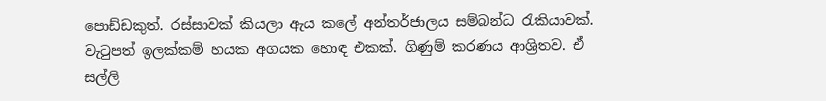පොඩ්ඩකුත්. රස්සාවක් කියලා ඇය කලේ අන්තර්ජාලය සම්බන්ධ රැකියාවක්. වැටුපත් ඉලක්කම් හයක අගයක හොඳ එකක්. ගිණුම් කරණය ආශ්‍රිතව. ඒ සල්ලි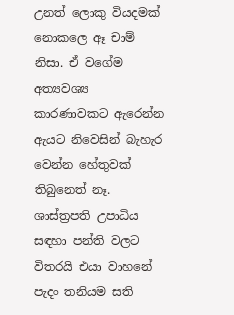උනත් ලොකු වියදමක් නොකලෙ ඈ චාම් නිසා. ඒ වගේම අත්‍යවශ්‍ය කාරණාවකට ඇරෙන්න ඇයට නිවෙසින් බැහැර වෙන්න හේතුවක් තිබුනෙත් නෑ. ශාස්ත්‍රපති උපාධිය සඳහා පන්ති වලට විතරයි එයා වාහනේ පැදං තනියම සති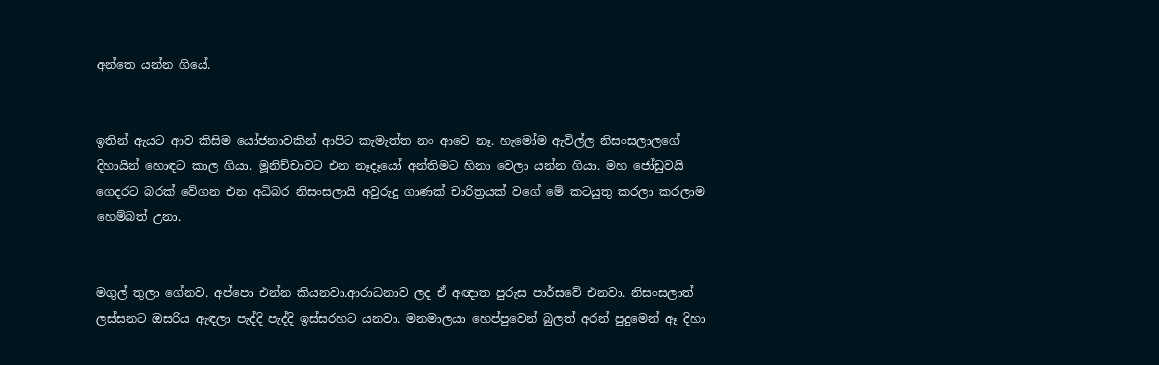අන්තෙ යන්න ගියේ.


ඉතින් ඇයට ආව කිසිම යෝජනාවකින් ආපිට කැමැත්ත නං ආවෙ නෑ. හැමෝම ඇවිල්ල නිසංසලාලගේ දිහායින් හොඳට කාල ගියා. මූනිච්චාවට එන නෑදෑයෝ අන්තිමට හිනා වෙලා යන්න ගියා. මහ ජෝඩුවයි ගෙදරට බරක් වේගන එන අධිබර නිසංසලායි අවුරුදු ගාණක් චාරිත්‍රයක් වගේ මේ කටයුතු කරලා කරලාම හෙම්බත් උනා.


මගුල් තුලා ගේනව. අප්පො එන්න කියනවා.ආරාධනාව ලද ඒ අඥාත පුරුස පාර්සවේ එනවා. නිසංසලාත් ලස්සනට ඔසරිය ඇඳලා පැද්දි පැද්දි ඉස්සරහට යනවා. මනමාලයා හෙප්පුවෙන් බුලත් අරන් පුදුමෙන් ඈ දිහා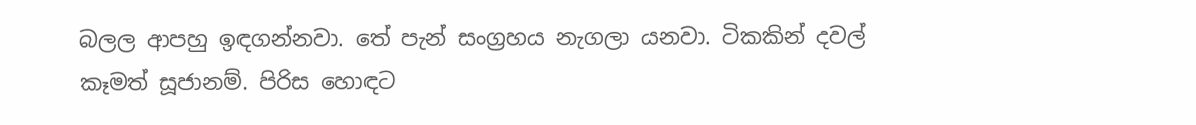බලල ආපහු ඉඳගන්නවා. තේ පැන් සංග්‍රහය නැගලා යනවා. ටිකකින් දවල් කෑමත් සූජානම්. පිරිස හොඳට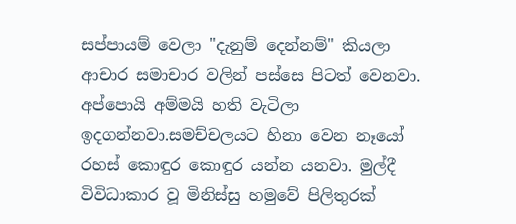සප්පායම් වෙලා "දැනුම් දෙන්නම්" කියලා ආචාර සමාචාර වලින් පස්සෙ පිටත් වෙනවා. අප්පොයි අම්මයි හති වැටිලා ඉදගන්නවා.සමච්චලයට හිනා වෙන නෑයෝ රහස් කොඳුර කොඳුර යන්න යනවා. මුල්දී විවිධාකාර වූ මිනිස්සු හමුවේ පිලිතුරක්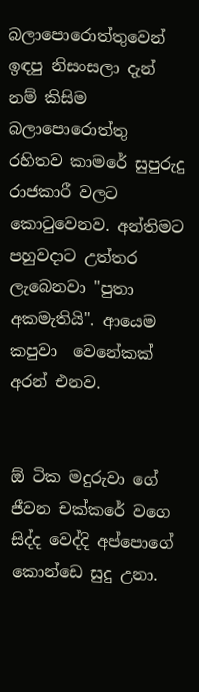බලාපොරොත්තුවෙන් ඉඳපු නිසංසලා දැන් නම් කිසිම බලාපොරොත්තු රහිතව කාමරේ සුපුරුදු රාජකාරී වලට කොටුවෙනව. අන්තිමට පහුවදාට උත්තර ලැබෙනවා "පුතා අකමැතියි". ආයෙම කපුවා  වෙනේකක් අරන් එනව.


ඕ ටික මදුරුවා ගේ ජීවන චක්කරේ වගෙ සිද්ද වෙද්දි අප්පොගේ කොන්ඩෙ සුදු උනා.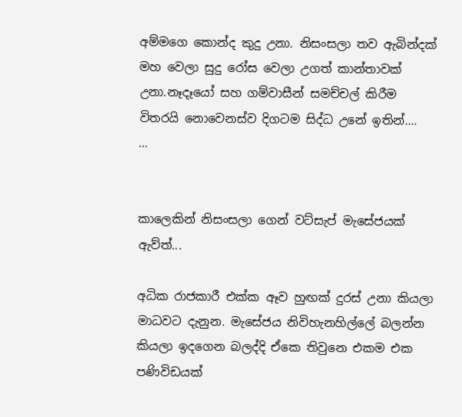අම්මගෙ කොන්ද කුදු උනා. නිසංසලා තව ඇබින්දක් මහ වෙලා සුදු රෝස වෙලා උගත් කාන්තාවක් උනා.නෑදෑයෝ සහ ගම්වාසීන් සමච්චල් කිරීම විතරයි නොවෙනස්ව දිගටම සිද්ධ උනේ ඉතින්....
...


කාලෙකින් නිසංසලා ගෙන් වට්සැප් මැසේජයක් ඇව්ත්...

අධික රාජකාරී එක්ක ඈව හුඟක් දුරස් උනා කියලා මාධවට දැනුන. මැසේජය නිවිහැනහිල්ලේ බලන්න කියලා ඉදගෙන බලද්දි ඒකෙ තිවුනෙ එකම එක පණිවිඩයක්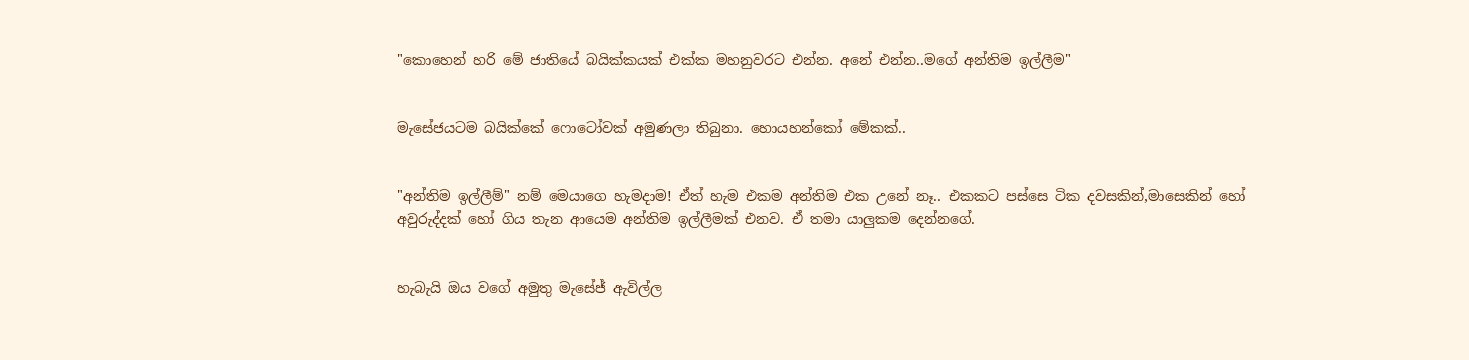"කොහෙන් හරි මේ ජාතියේ බයික්කයක් එක්ක මහනුවරට එන්න. අනේ එන්න..මගේ අන්තිම ඉල්ලීම"


මැසේජයටම බයික්කේ ෆොටෝවක් අමුණලා තිබුනා. හොයහන්කෝ මේකක්..


"අන්තිම ඉල්ලීම්" නම් මෙයාගෙ හැමදාම! ඒත් හැම එකම අන්තිම එක උනේ නෑ.. එකකට පස්සෙ ටික දවසකින්,මාසෙකින් හෝ අවුරුද්දක් හෝ ගිය තැන ආයෙම අන්තිම ඉල්ලීමක් එනව. ඒ තමා යාලුකම දෙන්නගේ.


හැබැයි ඔය වගේ අමුතු මැසේජ් ඇවිල්ල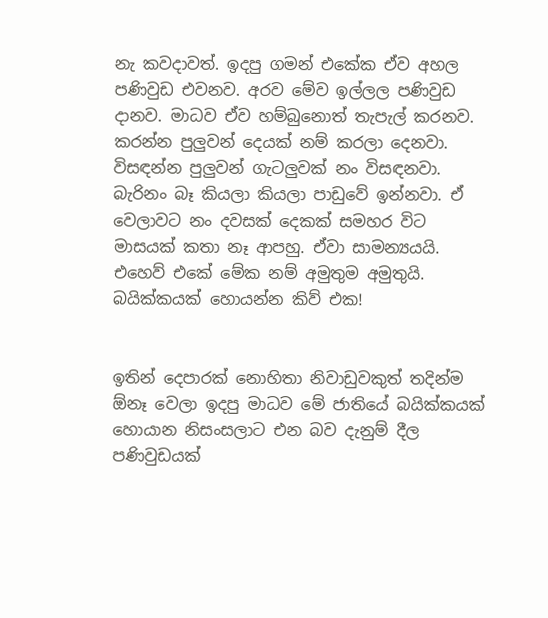නැ කවදාවත්. ඉදපු ගමන් එකේක ඒව අහල පණිවුඩ එවනව. අරව මේව ඉල්ලල පණිවුඩ දානව. මාධව ඒව හම්බුනොත් තැපැල් කරනව. කරන්න පුලුවන් දෙයක් නම් කරලා දෙනවා. විසඳන්න පුලුවන් ගැටලුවක් නං විසඳනවා. බැරිනං බෑ කියලා කියලා පාඩුවේ ඉන්නවා. ඒ වෙලාවට නං දවසක් දෙකක් සමහර විට මාසයක් කතා නෑ ආපහු. ඒවා සාමන්‍යයයි. එහෙව් එකේ මේක නම් අමුතුම අමුතුයි. බයික්කයක් හොයන්න කිව් එක!


ඉතින් දෙපාරක් නොහිතා නිවාඩුවකුත් තදින්ම ඕනෑ වෙලා ඉදපු මාධව මේ ජාතියේ බයික්කයක් හොයාන නිසංසලාට එන බව දැනුම් දීල පණිවුඩයක්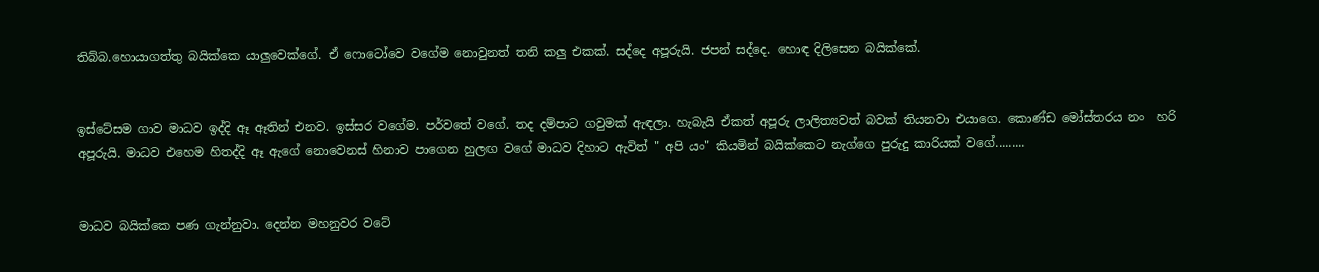තිබ්බ.හොයාගත්තු බයික්කෙ යාලුවෙක්ගේ. ඒ ෆොටෝවෙ වගේම නොවුනත් තනි කලු එකක්. සද්දෙ අපූරුයි. ජපන් සද්දෙ. හොඳ දිලිසෙන බයික්කේ.


ඉස්ටේසම ගාව මාධව ඉද්දි ඈ ඈතින් එනව. ඉස්සර වගේම. පර්වතේ වගේ. තද දම්පාට ගවුමක් ඇඳලා. හැබැයි ඒකත් අපූරු ලාලිත්‍යවත් බවක් තියනවා එයාගෙ. කොණ්ඩ මෝස්තරය නං  හරි අපූරුයි. මාධව එහෙම හිතද්දි ඈ ඇගේ නොවෙනස් හිනාව පාගෙන හුලඟ වගේ මාධව දිහාට ඇවිත් " අපි යං" කියමින් බයික්කෙට නැග්ගෙ පුරුදු කාරියක් වගේ.........


මාධව බයික්කෙ පණ ගැන්නුවා. දෙන්න මහනුවර වටේ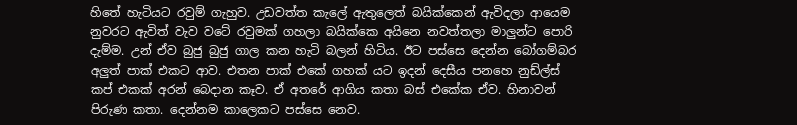හිතේ හැටියට රවුම් ගැහුව. උඩවත්ත කැලේ ඇතුලෙත් බයික්කෙන් ඇවිදලා ආයෙම නුවරට ඇවිත් වැව වටේ රවුමක් ගහලා බයික්කෙ අයිනෙ නවත්තලා මාලුන්ට පොරි දැම්ම. උන් ඒව බුජු බුජු ගාල කන හැටි බලන් හිටිය. ඊට පස්සෙ දෙන්න බෝගම්බර අලුත් පාක් එකට ආව. එතන පාක් එකේ ගහක් යට ඉදන් දෙසීය පනහෙ නුඩ්ල්ස් කප් එකක් අරන් බෙදාන කෑව. ඒ අතරේ ආගිය කතා බස් එකේක ඒව. හිනාවන් පිරුණ කතා. දෙන්නම කාලෙකට පස්සෙ නෙව.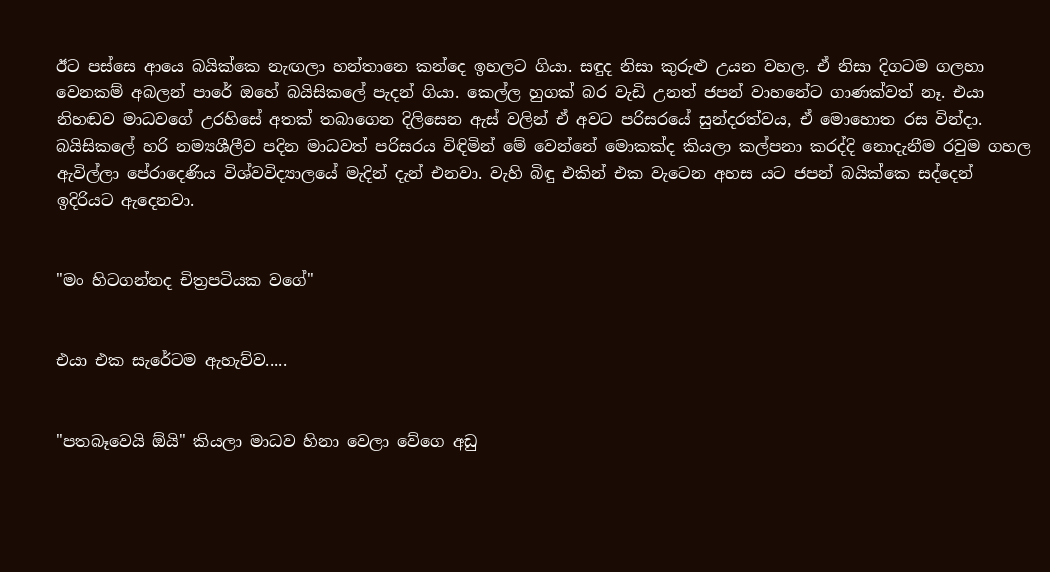ඊට පස්සෙ ආයෙ බයික්කෙ නැඟලා හන්තානෙ කන්දෙ ඉහලට ගියා. සඳුද නිසා කුරුළු උයන වහල. ඒ නිසා දිගටම ගලහා වෙනකම් අබලන් පාරේ ඔහේ බයිසිකලේ පැදන් ගියා. කෙල්ල හුගක් බර වැඩි උනත් ජපන් වාහනේට ගාණක්වත් නෑ. එයා නිහඬව මාධවගේ උරහිසේ අතක් තබාගෙන දිලිසෙන ඇස් වලින් ඒ අවට පරිසරයේ සුන්දරත්වය, ඒ මොහොත රස වින්දා. බයිසිකලේ හරි නම්‍යශීලීව පදින මාධවත් පරිසරය විඳිමින් මේ වෙන්නේ මොකක්ද කියලා කල්පනා කරද්දි නොදැනීම රවුම ගහල ඇවිල්ලා පේරාදෙණිය විශ්වවිද්‍යාලයේ මැදින් දැන් එනවා. වැහි බිඳු එකින් එක වැටෙන අහස යට ජපන් බයික්කෙ සද්දෙන් ඉදිරියට ඇදෙනවා.


"මං හිටගන්නද චිත්‍රපටියක වගේ"


එයා එක සැරේටම ඇහැව්ව.....


"පතබෑවෙයි ඕයි" කියලා මාධව හිනා වෙලා වේගෙ අඩු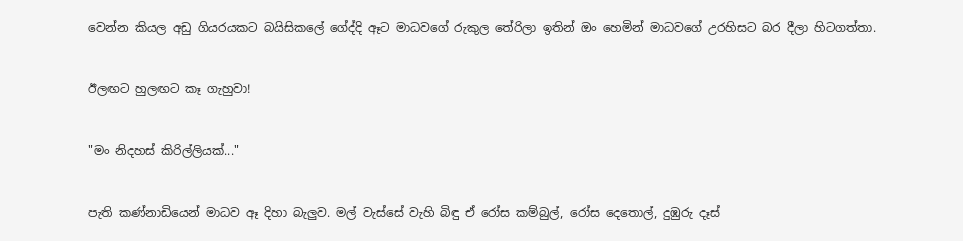වෙන්න කියල අඩු ගියරයකට බයිසිකලේ ගේද්දි ඈට මාධවගේ රුකුල තේරිලා ඉතින් ඔං හෙමින් මාධවගේ උරහිසට බර දීලා හිටගත්තා.


ඊලඟට හුලඟට කෑ ගැහුවා!


"මං නිදහස් කිරිල්ලියක්..."


පැති කණ්නාඩියෙන් මාධව ඈ දිහා බැලුව. මල් වැස්සේ වැහි බිඳු ඒ රෝස කම්බුල්, රෝස දෙතොල්, දුඹුරු දෑස්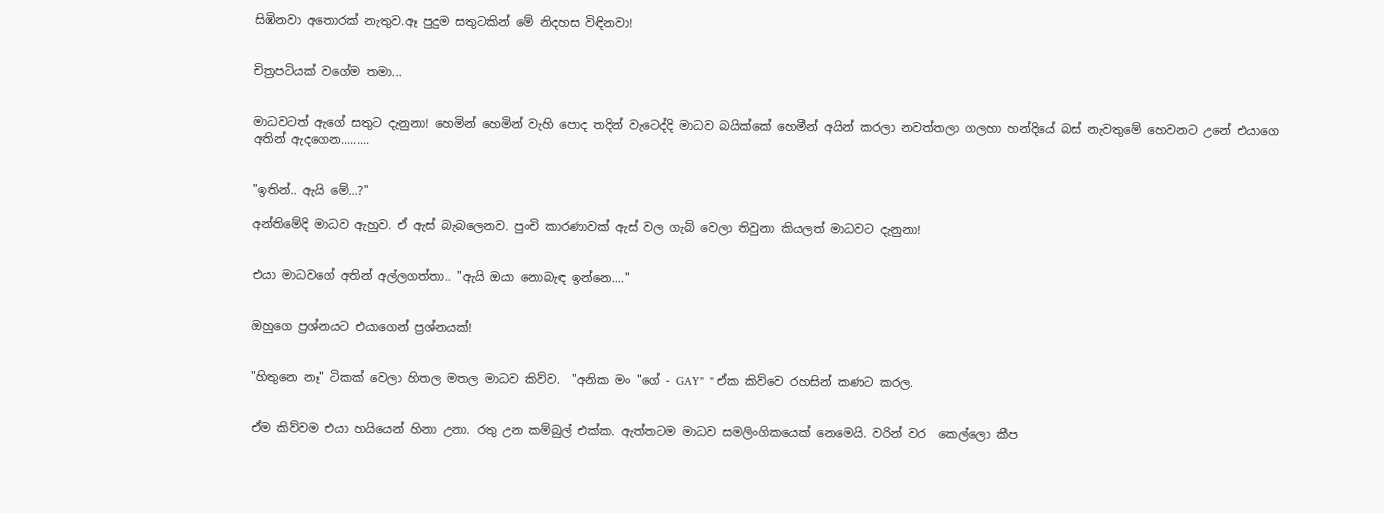සිඹිනවා අතොරක් නැතුව.ඈ පුදුම සතුටකින් මේ නිදහස විඳිනවා!


චිත්‍රපටියක් වගේම තමා...


මාධවටත් ඇගේ සතුට දැනුනා! හෙමින් හෙමින් වැහි පොද තදින් වැටෙද්දි මාධව බයික්කේ හෙමීන් අයින් කරලා නවත්තලා ගලහා හන්දියේ බස් නැවතුමේ හෙවනට උනේ එයාගෙ අතින් ඇදගෙන.........


"ඉතින්.. ඇයි මේ...?"

අන්තිමේදි මාධව ඇහුව. ඒ ඇස් බැබලෙනව. පුංචි කාරණාවක් ඇස් වල ගැබ් වෙලා තිවුනා කියලත් මාධවට දැනුනා!


එයා මාධවගේ අතින් අල්ලගත්තා.. "ඇයි ඔයා නොබැඳ ඉන්නෙ...."


ඔහුගෙ ප්‍රශ්නයට එයාගෙන් ප්‍රශ්නයක්!


"හිතුනෙ නෑ" ටිකක් වෙලා හිතල මතල මාධව කිව්ව.  "අනික මං "ගේ - GAY"  " ඒක කිව්වෙ රහසින් කණට කරල.


ඒම කිව්වම එයා හයියෙන් හිනා උනා. රතු උන කම්බුල් එක්ක. ඇත්තටම මාධව සමලිංගිකයෙක් නෙමෙයි. වරින් වර  කෙල්ලො කීප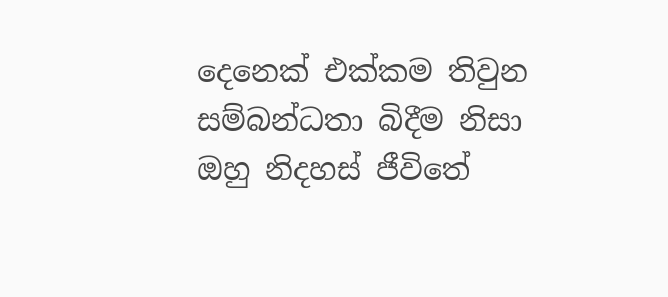දෙනෙක් එක්කම තිවුන සම්බන්ධතා බිදීම නිසා ඔහු නිදහස් ජීවිතේ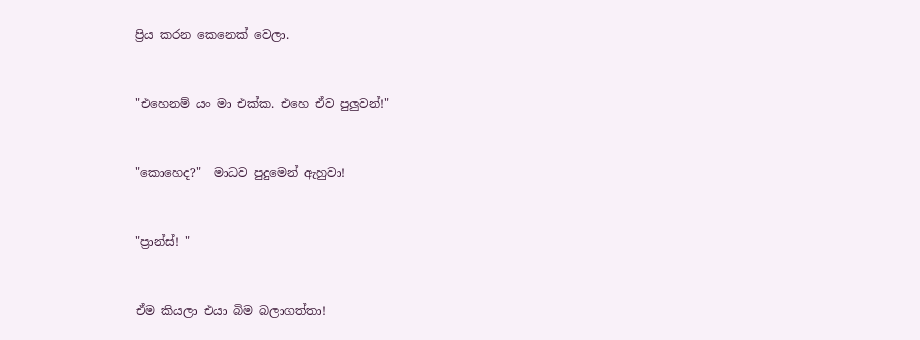ප්‍රිය කරන කෙනෙක් වෙලා.


"එහෙනම් යං මා එක්ක. එහෙ ඒව පුලුවන්!"


"කොහෙද?"  මාධව පුදුමෙන් ඇහුවා!


"ප්‍රාන්ස්! "


ඒම කියලා එයා බිම බලාගත්තා!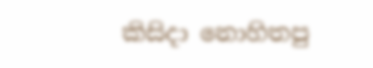කිසිදා නොහිතපු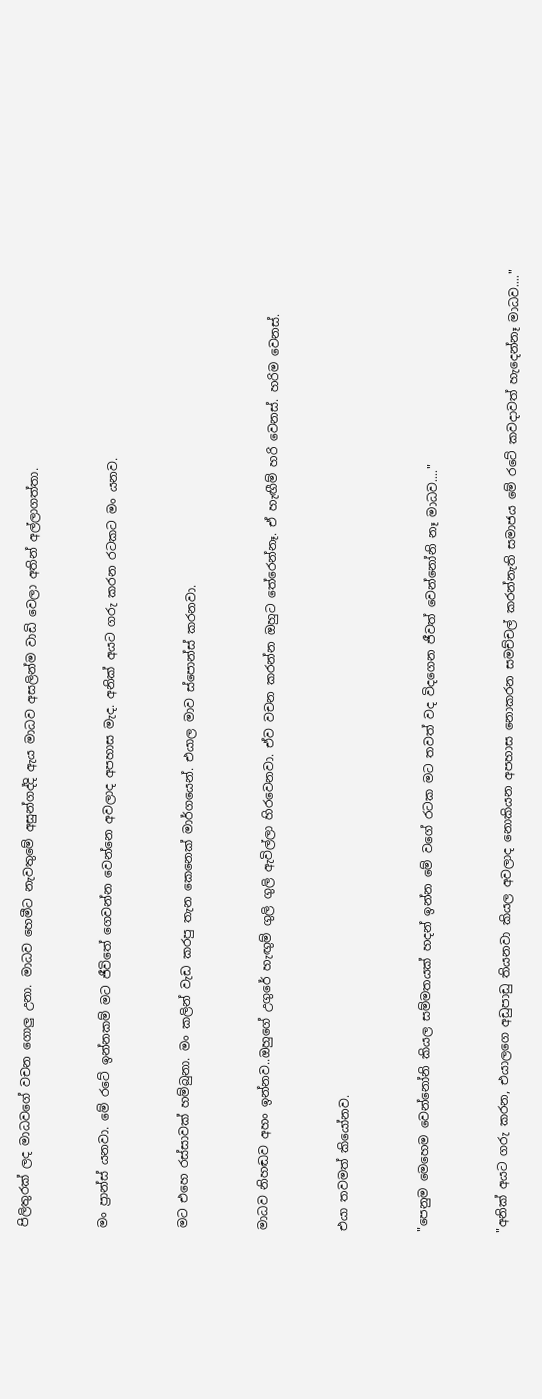පිලිතුරක් ලද මාධවගේ වචන ගොලු උනා. මාධව හෙමීට නැවතුමේ අසුන්ගද්දි ඇය මාධව අසලින්ම වාඩි වෙලා අතින් අල්ලාගත්තා.


මං ප්‍රාන්ස් යනවා. මේ රටේ ඉන්නකම් මට ජීවිතේ ගෙවන්න වෙන්නෙ අවලාද අපහාස මැද. අනික් අයට ගරු කරන රටකට මං යනව.


මට එහෙ රස්සාවක් හම්බුනා. මං කලින් වැඩ කරපු තැන කෙනෙක් මාර්ගයෙන්. එයාල මාව ස්පොන්ස් කරනවා.


මාධව නිහඬව අහං ඉන්නව..ඔහුගේ උගුරේ හැඟුම් ගුලි ගුලි ඇවිල්ලා හිරවෙනවා. ඒව වචන කරන්න ඔහුට තේරෙන්නෑ. ඒ හැඟීම් හරි වෙනස්. හරිම වෙනස්.


එයා තවමත් කියෝනව.


"පෙනුම මෙහෙම වෙන්නෝනි කියල සම්මතයක් හදන් ඉන්න මේ වගේ රටක මට තවත් වද විදගෙන ජීවත් වෙන්නෝනි නෑ මාධව...."


"අනික් අයට ගරු කරන, එයාලගෙ අඩුපාඩු තියනවා කියල අවලාද නොකියන අපහාස නොකරන සමච්චල් කරන්නැති සමාජය මේ රටේ කවදාවත් හැදෙන්නෑ මාධව...."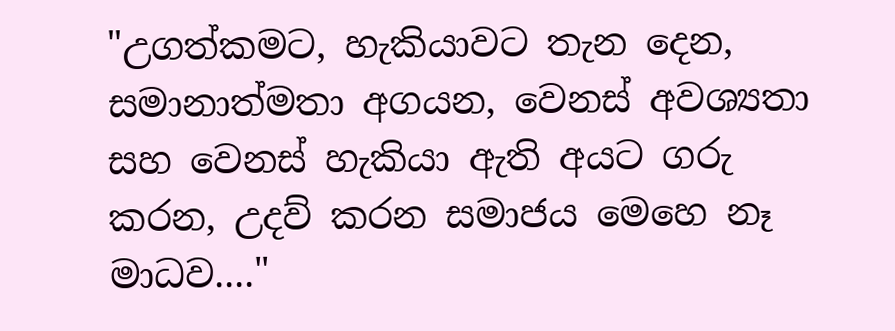"උගත්කමට, හැකියාවට තැන දෙන, සමානාත්මතා අගයන, වෙනස් අවශ්‍යතා සහ වෙනස් හැකියා ඇති අයට ගරු කරන, උදව් කරන සමාජය මෙහෙ නෑ මාධව...."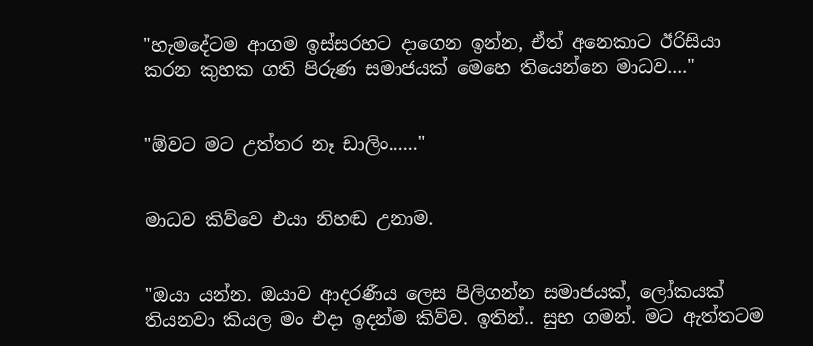"හැමදේටම ආගම ඉස්සරහට දාගෙන ඉන්න, ඒත් අනෙකාට ඊරිසියා කරන කුහක ගති පිරුණ සමාජයක් මෙහෙ තියෙන්නෙ මාධව...."


"ඕවට මට උත්තර නෑ ඩාලිං......"


මාධව කිව්වෙ එයා නිහඬ උනාම.


"ඔයා යන්න. ඔයාව ආදරණීය ලෙස පිලිගන්න සමාජයක්, ලෝකයක් තියනවා කියල මං එදා ඉදන්ම කිව්ව. ඉතින්.. සුභ ගමන්. මට ඇත්තටම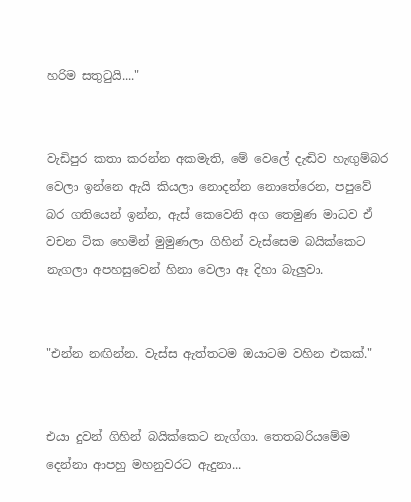හරිම සතුටුයි...."


වැඩිපුර කතා කරන්න අකමැති, මේ වෙලේ දැඬිව හැඟුම්බර වෙලා ඉන්නෙ ඇයි කියලා නොදන්න නොතේරෙන, පපුවේ බර ගතියෙන් ඉන්න, ඇස් කෙවෙනි අග තෙමුණ මාධව ඒ වචන ටික හෙමින් මුමුණලා ගිහින් වැස්සෙම බයික්කෙට නැගලා අපහසුවෙන් හිනා වෙලා ඈ දිහා බැලුවා.


"එන්න නඟින්න. වැස්ස ඇත්තටම ඔයාටම වහින එකක්."


එයා දුවන් ගිහින් බයික්කෙට නැග්ගා. තෙතබරියමේම දෙන්නා ආපහු මහනුවරට ඇදුනා...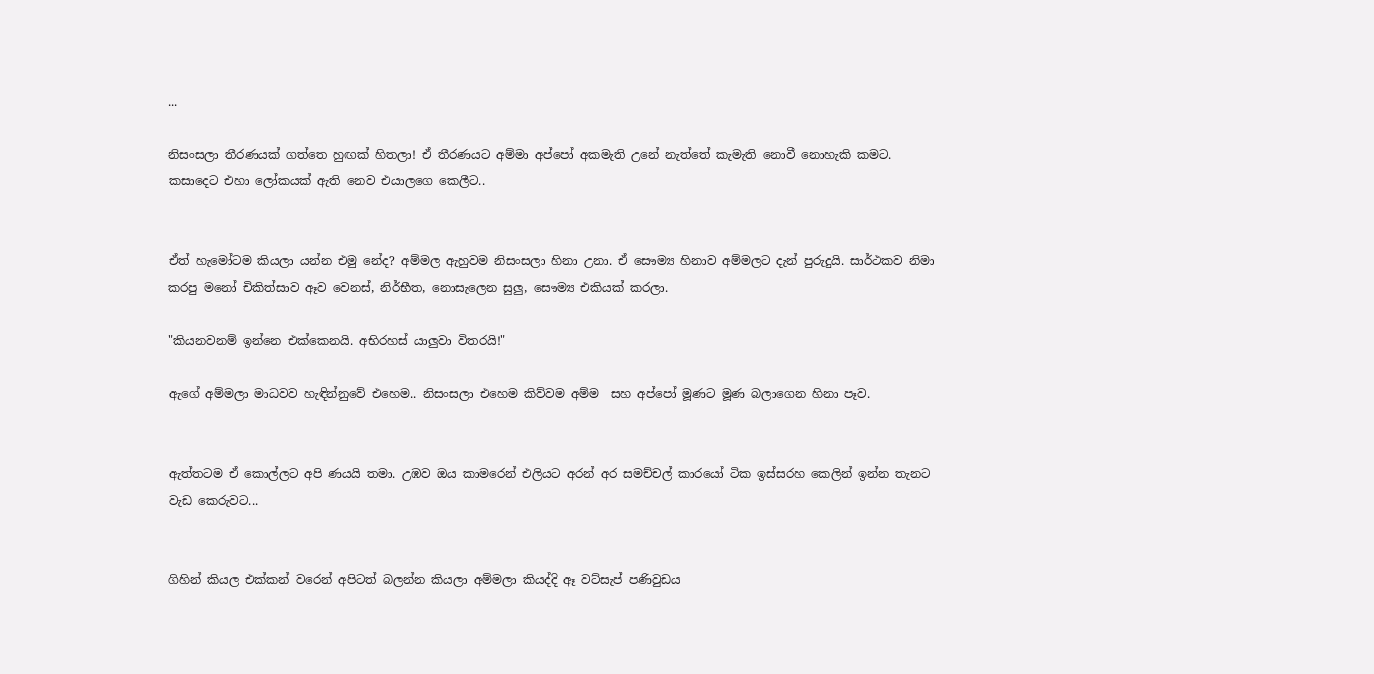...

නිසංසලා තීරණයක් ගත්තෙ හුඟක් හිතලා! ඒ තීරණයට අම්මා අප්පෝ අකමැති උනේ නැත්තේ කැමැති නොවී නොහැකි කමට. කසාදෙට එහා ලෝකයක් ඇති නෙව එයාලගෙ කෙලීට..


ඒත් හැමෝටම කියලා යන්න එමු නේද? අම්මල ඇහුවම නිසංසලා හිනා උනා. ඒ සෞම්‍ය හිනාව අම්මලට දැන් පුරුදුයි. සාර්ථකව නිමා කරපු මනෝ චිකිත්සාව ඈව වෙනස්, නිර්භීත, නොසැලෙන සුලු, සෞම්‍ය එකියක් කරලා.

"කියනවනම් ඉන්නෙ එක්කෙනයි. අභිරහස් යාලුවා විතරයි!"

ඇගේ අම්මලා මාධවව හැඳින්නුවේ එහෙම.. නිසංසලා එහෙම කිව්වම අම්ම  සහ අප්පෝ මූණට මූණ බලාගෙන හිනා පෑව.


ඇත්තටම ඒ කොල්ලට අපි ණයයි තමා. උඹව ඔය කාමරෙන් එලියට අරන් අර සමච්චල් කාරයෝ ටික ඉස්සරහ කෙලින් ඉන්න තැනට වැඩ කෙරුවට...


ගිහින් කියල එක්කන් වරෙන් අපිටත් බලන්න කියලා අම්මලා කියද්දි ඈ වට්සැප් පණිවුඩය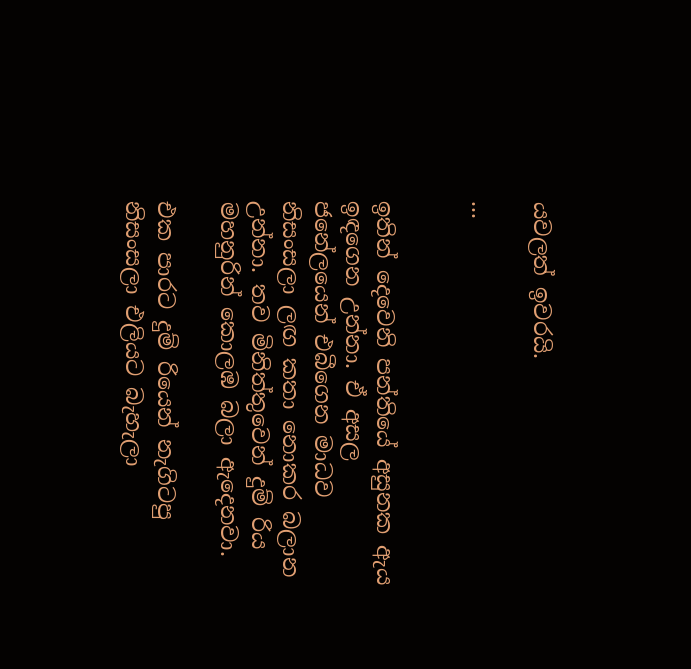යවලත් ඉවරයි.

...


ඉතින් දෙවෙනි පන්තියේ අසුනක ඇය ඉඳගෙන උන්නා. ඒ අසල ජනේලයෙන් එබීගෙන මාධව නිසංසලා ලඟ කතා නොකර බලාන උන්නා. තව මිනිත්තුවෙන් දුම් රිය මහනුරින් කොලඹ බලා ඇදෙනවා.

එක පාරට දුම් රියෙන් නැගිටපු නිසංසලා එලියට බැහැලා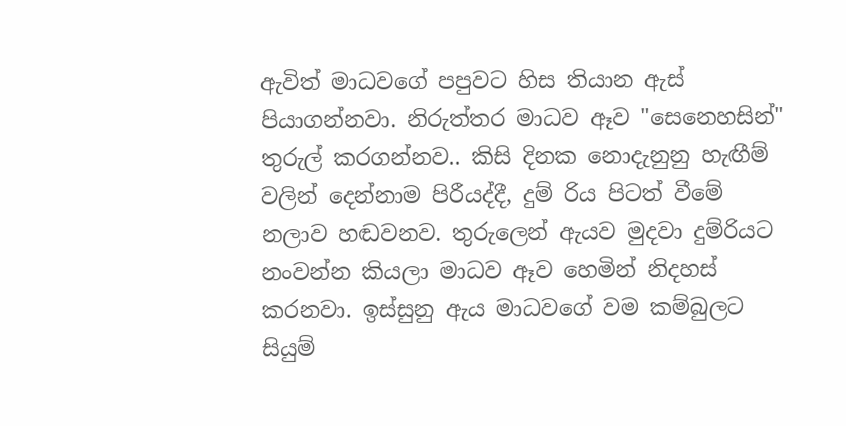ඇවිත් මාධවගේ පපුවට හිස තියාන ඇස් පියාගන්නවා. නිරුත්තර මාධව ඈව "සෙනෙහසින්" තුරුල් කරගන්නව.. කිසි දිනක නොදැනුනු හැඟීම් වලින් දෙන්නාම පිරීයද්දී, දුම්‍ රිය පිටත් වීමේ නලාව හඬවනව. තුරුලෙන් ඇයව මුදවා දුම්රියට නංවන්න කියලා මාධව ඈව හෙමින් නිදහස් කරනවා. ඉස්සුනු ඇය මාධවගේ වම කම්බුලට සියුම්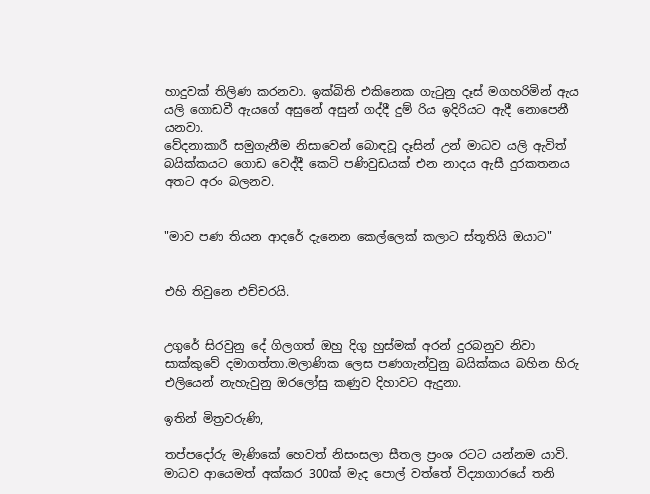හාදුවක් තිලිණ කරනවා. ඉක්බිති එකිනෙක ගැටුනු දෑස් මගහරිමින් ඇය යලි ගොඩවී ඇයගේ අසුනේ අසුන් ගද්දී දුම් රිය ඉදිරියට ඇදී නොපෙනී යනවා.
වේදනාකාරී සමුගැනීම නිසාවෙන් බොඳවූ දෑසින් උන් මාධව යලි ඇවිත් බයික්කයට ගොඩ වෙද්දී කෙටි පණිවුඩයක් එන නාදය ඇසී දුරකතනය අතට අරං බලනව.


"මාව පණ තියන ආදරේ දැනෙන කෙල්ලෙක් කලාට ස්තූතියි ඔයාට"


එහි තිවුනෙ එච්චරයි.


උගුරේ සිරවුනු දේ ගිලගත් ඔහු දිගු හුස්මක් අරන් දුරබනුව නිවා සාක්කුවේ දමාගත්තා.මලාණික ලෙස පණගැන්වුනු බයික්කය බහින හිරු එලියෙන් නැහැවුනු ඔරලෝසු කණුව දිහාවට ඇදුනා.

ඉතින් මිත්‍රවරුණි,

තප්පදෝරු මැණිකේ හෙවත් නිසංසලා සීතල ප්‍රංශ රටට යන්නම යාවි. මාධව ආයෙමත් අක්කර 300ක් මැද පොල් වත්තේ විද්‍යාගාරයේ තනි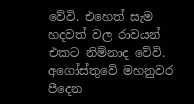වේවි. එහෙත් සැම හදවත් වල රාවයන් එකට නිම්නාද වේවි. අගෝස්තුවේ මහනුවර පීදෙන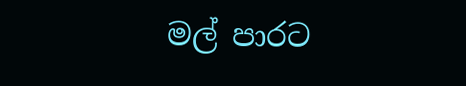මල් පාරට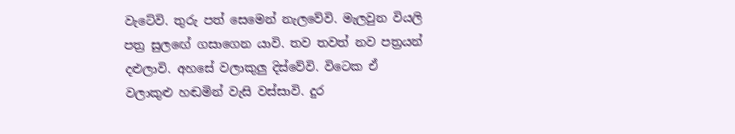වැටේවි. තුරු පත් සෙමෙන් නැලවේවි. මැලවුන වියලි පත්‍ර සුලඟේ ගසාගෙන යාවි. තව තවත් නව පත්‍රයන් දළුලාවි. අහසේ වලාකුලු දිස්වේවි. විටෙක ඒ වලාකුළු හඬමින් වැසි වස්සාවි. දුර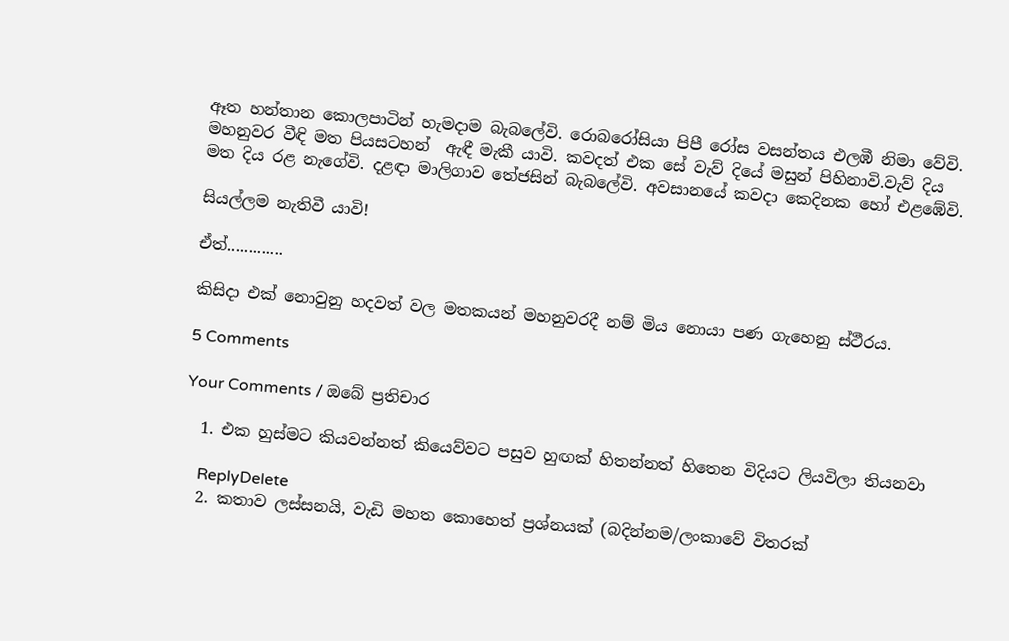ඈත හන්තාන කොලපාටින් හැමදාම බැබලේවි. රොබරෝසියා පිපී රෝස වසන්තය එලඹී නිමා වේවි. මහනුවර වීඳි මත පියසටහන්  ඇඳී මැකී යාවි. කවදත් එක සේ වැව් දියේ මසුන් පිහිනාවි.වැව් දිය මත දිය රළ නැගේවි. දළඳා මාලිගාව තේජසින් බැබලේවි. අවසානයේ කවදා කෙදිනක හෝ එළඹේවි.

සියල්ලම නැතිවී යාවි!

ඒත්.............

කිසිදා එක් නොවුනු හදවත් වල මතකයන් මහනුවරදී නම් මිය නොයා පණ ගැහෙනු ස්ථීරය.

5 Comments

Your Comments / ඔබේ ප්‍රතිචාර

  1. එක හුස්මට කියවන්නත් කියෙව්වට පසුව හුඟක් හිතන්නත් හිතෙන විදියට ලියවිලා තියනවා

    ReplyDelete
  2. කතාව ලස්සනයි, වැඩි මහත කොහෙත් ප්‍රශ්නයක් (බදින්නම/ලංකාවේ විතරක්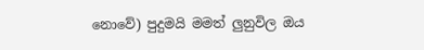නොවේ) පුදුමයි මමත් ලුනුවිල ඔය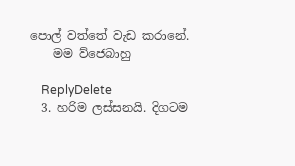පොල් වත්තේ වැඩ කරානේ.
    මම ව්ජෙබාහු

    ReplyDelete
  3. හරිම ලස්සනයි. දිගටම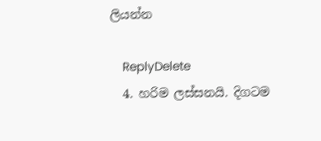ලියන්න

    ReplyDelete
  4. හරිම ලස්සනයි. දිගටම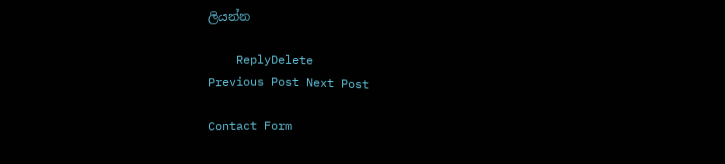ලියන්න

    ReplyDelete
Previous Post Next Post

Contact Form